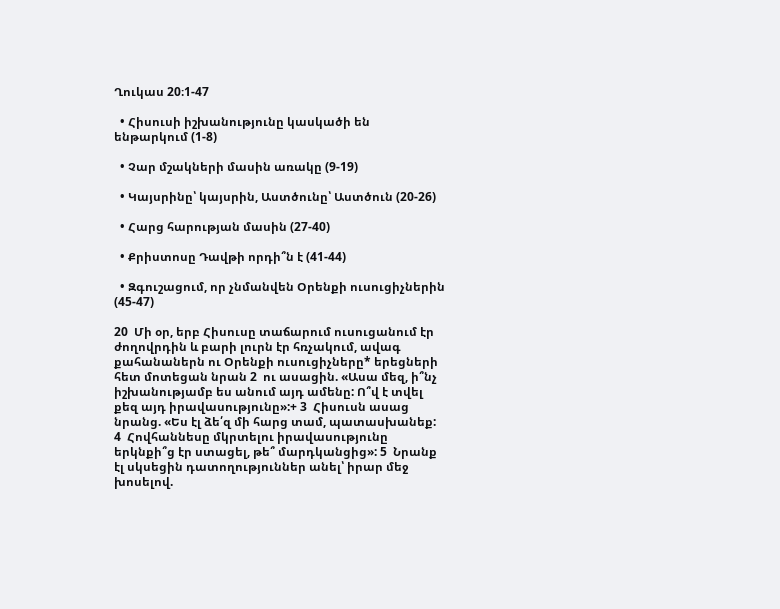Ղուկաս 20։1-47

  • Հիսուսի իշխանությունը կասկածի են ենթարկում (1-8)

  • Չար մշակների մասին առակը (9-19)

  • Կայսրինը՝ կայսրին, Աստծունը՝ Աստծուն (20-26)

  • Հարց հարության մասին (27-40)

  • Քրիստոսը Դավթի որդի՞ն է (41-44)

  • Զգուշացում, որ չնմանվեն Օրենքի ուսուցիչներին (45-47)

20  Մի օր, երբ Հիսուսը տաճարում ուսուցանում էր ժողովրդին և բարի լուրն էր հռչակում, ավագ քահանաներն ու Օրենքի ուսուցիչները* երեցների հետ մոտեցան նրան 2  ու ասացին. «Ասա մեզ, ի՞նչ իշխանությամբ ես անում այդ ամենը: Ո՞վ է տվել քեզ այդ իրավասությունը»:+ 3  Հիսուսն ասաց նրանց. «Ես էլ ձե՛զ մի հարց տամ, պատասխանեք: 4  Հովհաննեսը մկրտելու իրավասությունը երկնքի՞ց էր ստացել, թե՞ մարդկանցից»: 5  Նրանք էլ սկսեցին դատողություններ անել՝ իրար մեջ խոսելով.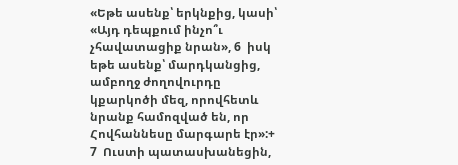«Եթե ասենք՝ երկնքից, կասի՝ «Այդ դեպքում ինչո՞ւ չհավատացիք նրան», 6  իսկ եթե ասենք՝ մարդկանցից, ամբողջ ժողովուրդը կքարկոծի մեզ, որովհետև նրանք համոզված են, որ Հովհաննեսը մարգարե էր»:+ 7  Ուստի պատասխանեցին,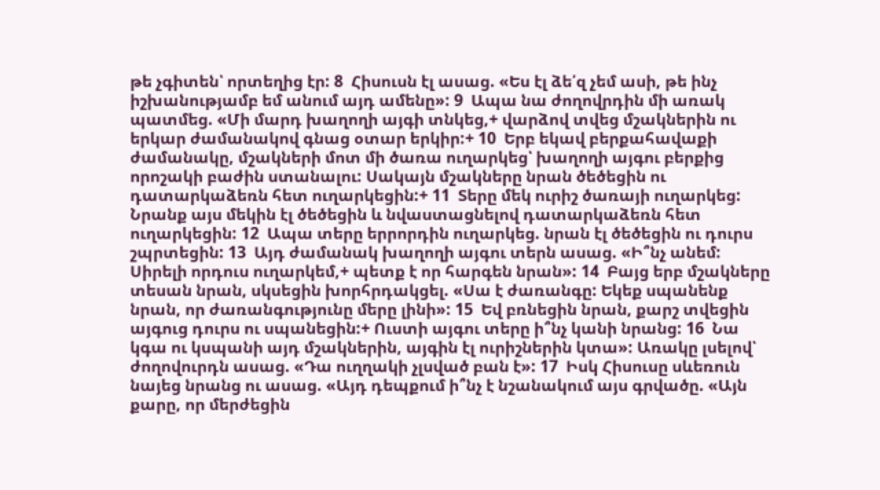թե չգիտեն՝ որտեղից էր: 8  Հիսուսն էլ ասաց. «Ես էլ ձե՛զ չեմ ասի, թե ինչ իշխանությամբ եմ անում այդ ամենը»: 9  Ապա նա ժողովրդին մի առակ պատմեց. «Մի մարդ խաղողի այգի տնկեց,+ վարձով տվեց մշակներին ու երկար ժամանակով գնաց օտար երկիր:+ 10  Երբ եկավ բերքահավաքի ժամանակը, մշակների մոտ մի ծառա ուղարկեց՝ խաղողի այգու բերքից որոշակի բաժին ստանալու: Սակայն մշակները նրան ծեծեցին ու դատարկաձեռն հետ ուղարկեցին:+ 11  Տերը մեկ ուրիշ ծառայի ուղարկեց: Նրանք այս մեկին էլ ծեծեցին և նվաստացնելով դատարկաձեռն հետ ուղարկեցին: 12  Ապա տերը երրորդին ուղարկեց. նրան էլ ծեծեցին ու դուրս շպրտեցին: 13  Այդ ժամանակ խաղողի այգու տերն ասաց. «Ի՞նչ անեմ: Սիրելի որդուս ուղարկեմ,+ պետք է որ հարգեն նրան»: 14  Բայց երբ մշակները տեսան նրան, սկսեցին խորհրդակցել. «Սա է ժառանգը: Եկեք սպանենք նրան, որ ժառանգությունը մերը լինի»: 15  Եվ բռնեցին նրան, քարշ տվեցին այգուց դուրս ու սպանեցին:+ Ուստի այգու տերը ի՞նչ կանի նրանց: 16  Նա կգա ու կսպանի այդ մշակներին, այգին էլ ուրիշներին կտա»: Առակը լսելով՝ ժողովուրդն ասաց. «Դա ուղղակի չլսված բան է»: 17  Իսկ Հիսուսը սևեռուն նայեց նրանց ու ասաց. «Այդ դեպքում ի՞նչ է նշանակում այս գրվածը. «Այն քարը, որ մերժեցին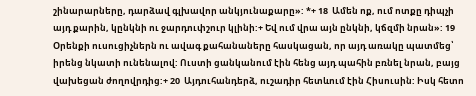շինարարները, դարձավ գլխավոր անկյունաքարը»: *+ 18  Ամեն ոք, ում ոտքը դիպչի այդ քարին, կընկնի ու ջարդուփշուր կլինի:+ Եվ ում վրա այն ընկնի, կճզմի նրան»: 19  Օրենքի ուսուցիչներն ու ավագ քահանաները հասկացան, որ այդ առակը պատմեց՝ իրենց նկատի ունենալով: Ուստի ցանկանում էին հենց այդ պահին բռնել նրան, բայց վախեցան ժողովրդից:+ 20  Այդուհանդերձ, ուշադիր հետևում էին Հիսուսին: Իսկ հետո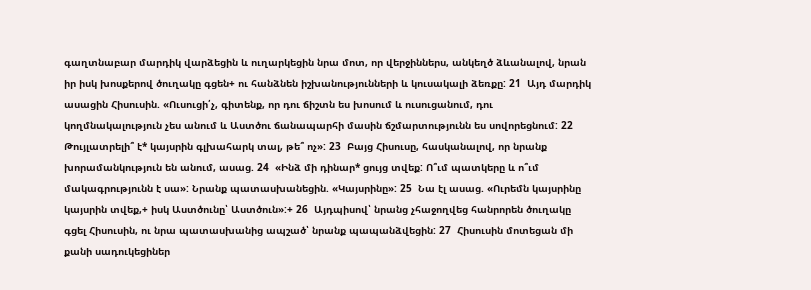գաղտնաբար մարդիկ վարձեցին և ուղարկեցին նրա մոտ, որ վերջիններս, անկեղծ ձևանալով, նրան իր իսկ խոսքերով ծուղակը գցեն+ ու հանձնեն իշխանությունների և կուսակալի ձեռքը: 21  Այդ մարդիկ ասացին Հիսուսին. «Ուսուցի՛չ, գիտենք, որ դու ճիշտն ես խոսում և ուսուցանում, դու կողմնակալություն չես անում և Աստծու ճանապարհի մասին ճշմարտությունն ես սովորեցնում: 22  Թույլատրելի՞ է* կայսրին գլխահարկ տալ, թե՞ ոչ»: 23  Բայց Հիսուսը, հասկանալով, որ նրանք խորամանկություն են անում, ասաց. 24  «Ինձ մի դինար* ցույց տվեք: Ո՞ւմ պատկերը և ո՞ւմ մակագրությունն է սա»: Նրանք պատասխանեցին. «Կայսրինը»: 25  Նա էլ ասաց. «Ուրեմն կայսրինը կայսրին տվեք,+ իսկ Աստծունը՝ Աստծուն»:+ 26  Այդպիսով՝ նրանց չհաջողվեց հանրորեն ծուղակը գցել Հիսուսին, ու նրա պատասխանից ապշած՝ նրանք պապանձվեցին: 27  Հիսուսին մոտեցան մի քանի սադուկեցիներ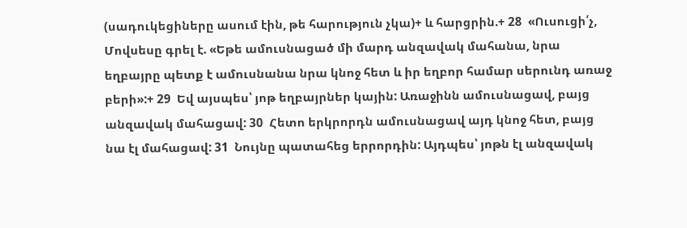(սադուկեցիները ասում էին, թե հարություն չկա)+ և հարցրին.+ 28  «Ուսուցի՛չ, Մովսեսը գրել է. «Եթե ամուսնացած մի մարդ անզավակ մահանա, նրա եղբայրը պետք է ամուսնանա նրա կնոջ հետ և իր եղբոր համար սերունդ առաջ բերի»:+ 29  Եվ այսպես՝ յոթ եղբայրներ կային: Առաջինն ամուսնացավ, բայց անզավակ մահացավ: 30  Հետո երկրորդն ամուսնացավ այդ կնոջ հետ, բայց նա էլ մահացավ: 31  Նույնը պատահեց երրորդին: Այդպես՝ յոթն էլ անզավակ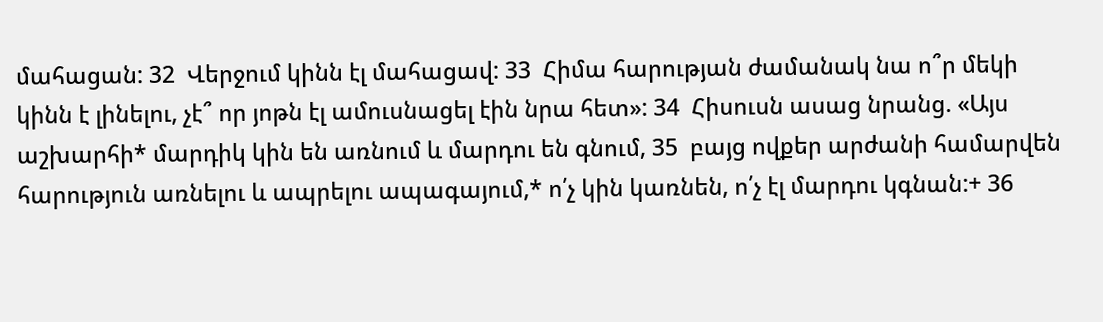մահացան: 32  Վերջում կինն էլ մահացավ: 33  Հիմա հարության ժամանակ նա ո՞ր մեկի կինն է լինելու, չէ՞ որ յոթն էլ ամուսնացել էին նրա հետ»: 34  Հիսուսն ասաց նրանց. «Այս աշխարհի* մարդիկ կին են առնում և մարդու են գնում, 35  բայց ովքեր արժանի համարվեն հարություն առնելու և ապրելու ապագայում,* ո՛չ կին կառնեն, ո՛չ էլ մարդու կգնան:+ 36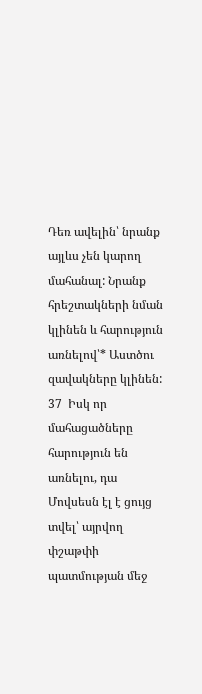Դեռ ավելին՝ նրանք այլևս չեն կարող մահանալ: Նրանք հրեշտակների նման կլինեն և հարություն առնելով՝* Աստծու զավակները կլինեն: 37  Իսկ որ մահացածները հարություն են առնելու, դա Մովսեսն էլ է ցույց տվել՝ այրվող փշաթփի պատմության մեջ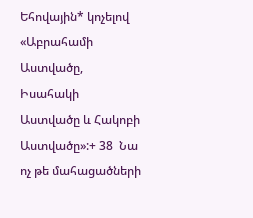Եհովային* կոչելով «Աբրահամի Աստվածը, Իսահակի Աստվածը և Հակոբի Աստվածը»:+ 38  Նա ոչ թե մահացածների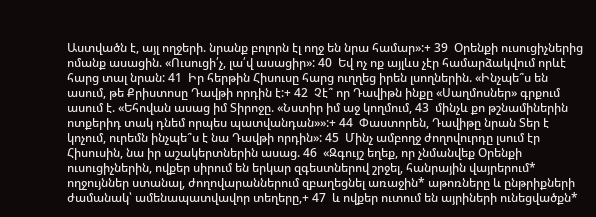Աստվածն է, այլ ողջերի. նրանք բոլորն էլ ողջ են նրա համար»:+ 39  Օրենքի ուսուցիչներից ոմանք ասացին. «Ուսուցի՛չ, լա՛վ ասացիր»: 40  Եվ ոչ ոք այլևս չէր համարձակվում որևէ հարց տալ նրան: 41  Իր հերթին Հիսուսը հարց ուղղեց իրեն լսողներին. «Ինչպե՞ս են ասում, թե Քրիստոսը Դավթի որդին է:+ 42  Չէ՞ որ Դավիթն ինքը «Սաղմոսներ» գրքում ասում է. «Եհովան ասաց իմ Տիրոջը. «Նստիր իմ աջ կողմում, 43  մինչև քո թշնամիներին ոտքերիդ տակ դնեմ որպես պատվանդան»»:+ 44  Փաստորեն, Դավիթը նրան Տեր է կոչում, ուրեմն ինչպե՞ս է նա Դավթի որդին»: 45  Մինչ ամբողջ ժողովուրդը լսում էր Հիսուսին, նա իր աշակերտներին ասաց. 46  «Զգույշ եղեք, որ չնմանվեք Օրենքի ուսուցիչներին, ովքեր սիրում են երկար զգեստներով շրջել, հանրային վայրերում* ողջույններ ստանալ, ժողովարաններում զբաղեցնել առաջին* աթոռները և ընթրիքների ժամանակ՝ ամենապատվավոր տեղերը,+ 47  և ովքեր ուտում են այրիների ունեցվածքն*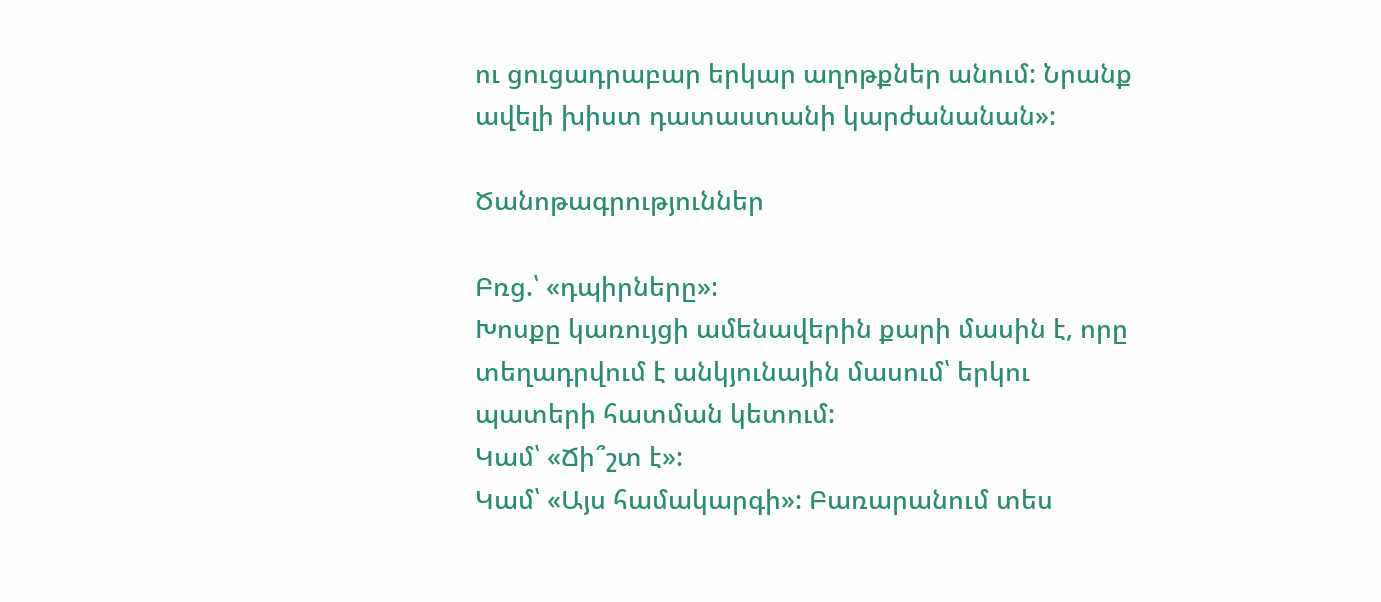ու ցուցադրաբար երկար աղոթքներ անում: Նրանք ավելի խիստ դատաստանի կարժանանան»:

Ծանոթագրություններ

Բռց.՝ «դպիրները»:
Խոսքը կառույցի ամենավերին քարի մասին է, որը տեղադրվում է անկյունային մասում՝ երկու պատերի հատման կետում:
Կամ՝ «Ճի՞շտ է»:
Կամ՝ «Այս համակարգի»: Բառարանում տես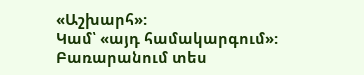«Աշխարհ»:
Կամ՝ «այդ համակարգում»: Բառարանում տես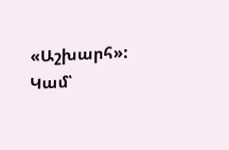«Աշխարհ»:
Կամ՝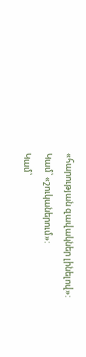«հարության զավակներ լինելով»:
Կամ՝ «շուկաներում»:
Կամ՝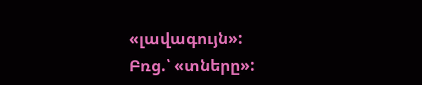«լավագույն»:
Բռց.՝ «տները»: